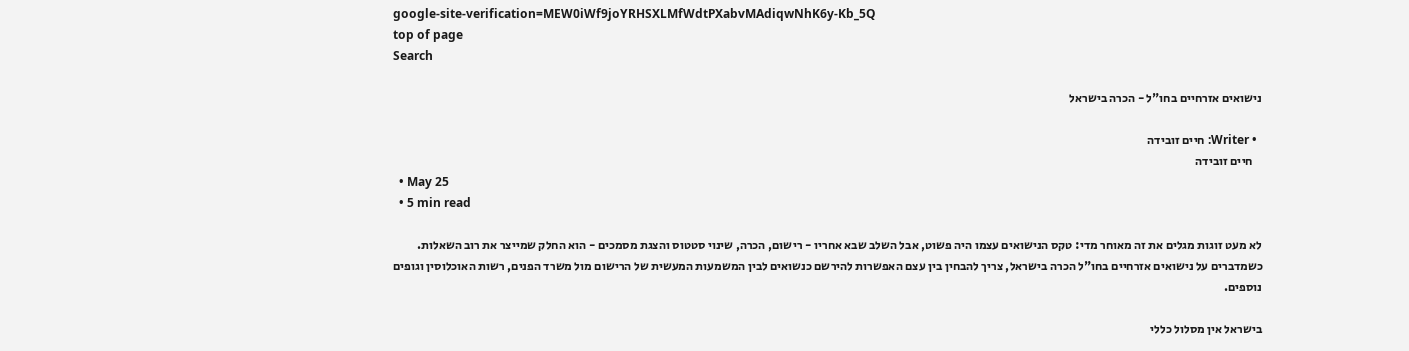google-site-verification=MEW0iWf9joYRHSXLMfWdtPXabvMAdiqwNhK6y-Kb_5Q
top of page
Search

נישואים אזרחיים בחו"ל - הכרה בישראל

  • Writer: חיים זובידה
    חיים זובידה
  • May 25
  • 5 min read

לא מעט זוגות מגלים את זה מאוחר מדי: טקס הנישואים עצמו היה פשוט, אבל השלב שבא אחריו - רישום, הכרה, שינוי סטטוס והצגת מסמכים - הוא החלק שמייצר את רוב השאלות. כשמדברים על נישואים אזרחיים בחו"ל הכרה בישראל, צריך להבחין בין עצם האפשרות להירשם כנשואים לבין המשמעות המעשית של הרישום מול משרד הפנים, רשות האוכלוסין וגופים נוספים.

בישראל אין מסלול כללי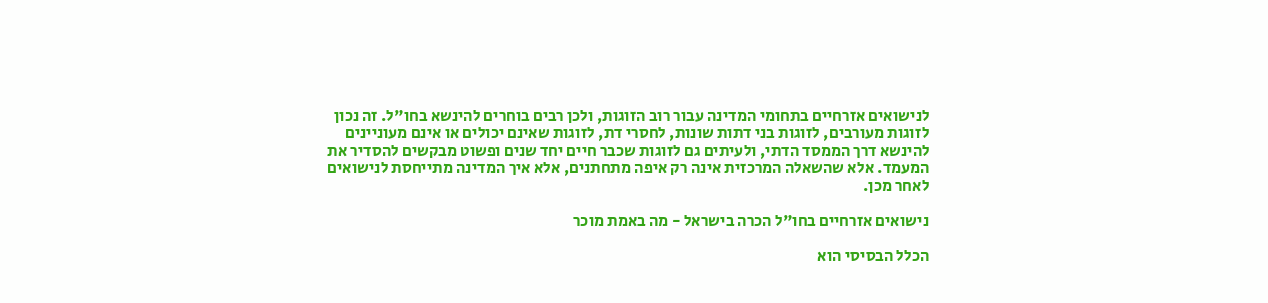לנישואים אזרחיים בתחומי המדינה עבור רוב הזוגות, ולכן רבים בוחרים להינשא בחו"ל. זה נכון לזוגות מעורבים, לזוגות בני דתות שונות, לחסרי דת, לזוגות שאינם יכולים או אינם מעוניינים להינשא דרך הממסד הדתי, ולעיתים גם לזוגות שכבר חיים יחד שנים ופשוט מבקשים להסדיר את המעמד. אלא שהשאלה המרכזית אינה רק איפה מתחתנים, אלא איך המדינה מתייחסת לנישואים לאחר מכן.

נישואים אזרחיים בחו"ל הכרה בישראל - מה באמת מוכר

הכלל הבסיסי הוא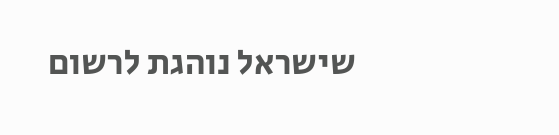שישראל נוהגת לרשום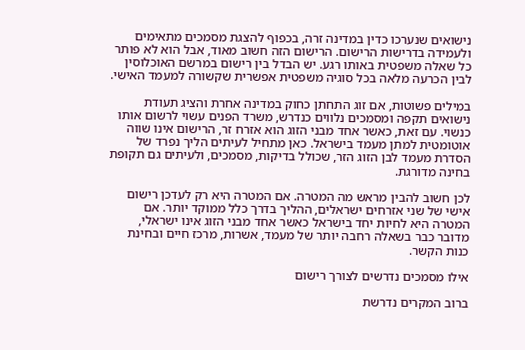נישואים שנערכו כדין במדינה זרה, בכפוף להצגת מסמכים מתאימים ולעמידה בדרישות הרישום. הרישום הזה חשוב מאוד, אבל הוא לא פותר כל שאלה משפטית באותו רגע. יש הבדל בין רישום במרשם האוכלוסין לבין הכרעה מלאה בכל סוגיה משפטית אפשרית שקשורה למעמד האישי.

במילים פשוטות, אם זוג התחתן כחוק במדינה אחרת והציג תעודת נישואים תקפה ומסמכים נלווים כנדרש, משרד הפנים עשוי לרשום אותו כנשוי. עם זאת, כאשר אחד מבני הזוג הוא אזרח זר, הרישום אינו שווה אוטומטית למתן מעמד בישראל. כאן מתחיל לעיתים הליך נפרד של הסדרת מעמד לבן הזוג הזר, שכולל בדיקות, מסמכים, ולעיתים גם תקופת בחינה מדורגת.

לכן חשוב להבין מראש מה המטרה. אם המטרה היא רק לעדכן רישום אישי של שני אזרחים ישראלים, ההליך בדרך כלל ממוקד יותר. אם המטרה היא לחיות יחד בישראל כאשר אחד מבני הזוג אינו ישראלי, מדובר כבר בשאלה רחבה יותר של מעמד, אשרות, מרכז חיים ובחינת כנות הקשר.

אילו מסמכים נדרשים לצורך רישום

ברוב המקרים נדרשת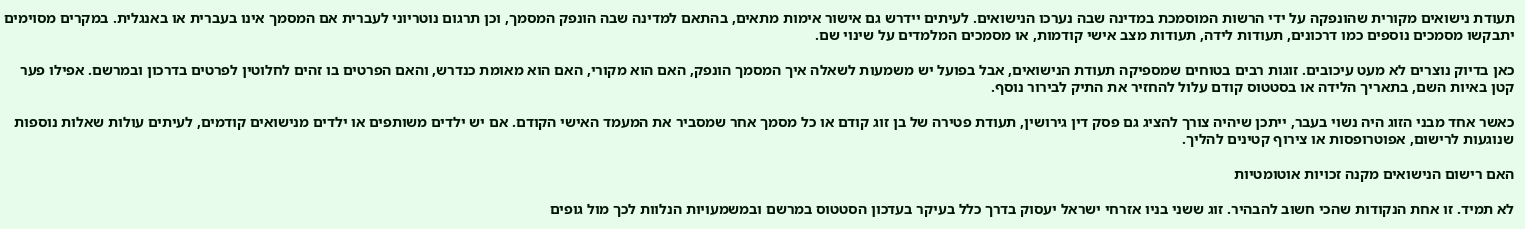תעודת נישואים מקורית שהונפקה על ידי הרשות המוסמכת במדינה שבה נערכו הנישואים. לעיתים יידרש גם אישור אימות מתאים, בהתאם למדינה שבה הונפק המסמך, וכן תרגום נוטריוני לעברית אם המסמך אינו בעברית או באנגלית. במקרים מסוימים יתבקשו מסמכים נוספים כמו דרכונים, תעודות לידה, תעודות מצב אישי קודמות, או מסמכים המלמדים על שינוי שם.

כאן בדיוק נוצרים לא מעט עיכובים. זוגות רבים בטוחים שמספיקה תעודת הנישואים, אבל בפועל יש משמעות לשאלה איך המסמך הונפק, האם הוא מקורי, האם הוא מאומת כנדרש, והאם הפרטים בו זהים לחלוטין לפרטים בדרכון ובמרשם. אפילו פער קטן באיות השם, בתאריך הלידה או בסטטוס קודם עלול להחזיר את התיק לבירור נוסף.

כאשר אחד מבני הזוג היה נשוי בעבר, ייתכן שיהיה צורך להציג גם פסק דין גירושין, תעודת פטירה של בן זוג קודם או כל מסמך אחר שמסביר את המעמד האישי הקודם. אם יש ילדים משותפים או ילדים מנישואים קודמים, לעיתים עולות שאלות נוספות שנוגעות לרישום, אפוטרופסות או צירוף קטינים להליך.

האם רישום הנישואים מקנה זכויות אוטומטיות

לא תמיד. זו אחת הנקודות שהכי חשוב להבהיר. זוג ששני בניו אזרחי ישראל יעסוק בדרך כלל בעיקר בעדכון הסטטוס במרשם ובמשמעויות הנלוות לכך מול גופים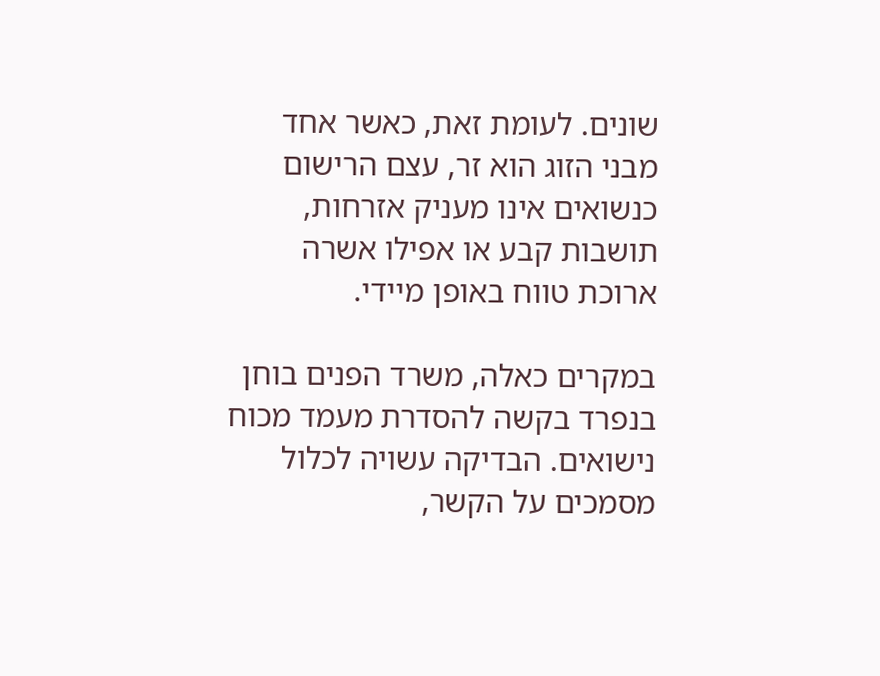שונים. לעומת זאת, כאשר אחד מבני הזוג הוא זר, עצם הרישום כנשואים אינו מעניק אזרחות, תושבות קבע או אפילו אשרה ארוכת טווח באופן מיידי.

במקרים כאלה, משרד הפנים בוחן בנפרד בקשה להסדרת מעמד מכוח נישואים. הבדיקה עשויה לכלול מסמכים על הקשר,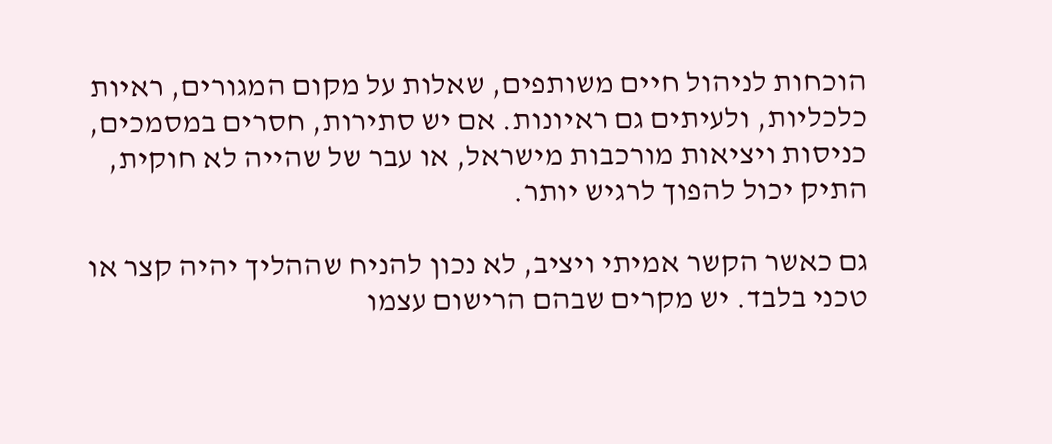הוכחות לניהול חיים משותפים, שאלות על מקום המגורים, ראיות כלכליות, ולעיתים גם ראיונות. אם יש סתירות, חסרים במסמכים, כניסות ויציאות מורכבות מישראל, או עבר של שהייה לא חוקית, התיק יכול להפוך לרגיש יותר.

גם כאשר הקשר אמיתי ויציב, לא נכון להניח שההליך יהיה קצר או טכני בלבד. יש מקרים שבהם הרישום עצמו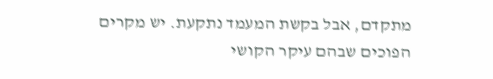מתקדם, אבל בקשת המעמד נתקעת. יש מקרים הפוכים שבהם עיקר הקושי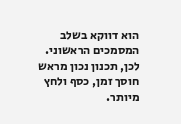הוא דווקא בשלב המסמכים הראשוני. לכן, תכנון נכון מראש חוסך זמן, כסף ולחץ מיותר.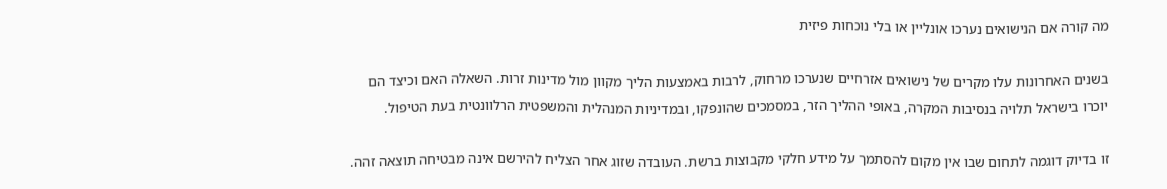מה קורה אם הנישואים נערכו אונליין או בלי נוכחות פיזית

בשנים האחרונות עלו מקרים של נישואים אזרחיים שנערכו מרחוק, לרבות באמצעות הליך מקוון מול מדינות זרות. השאלה האם וכיצד הם יוכרו בישראל תלויה בנסיבות המקרה, באופי ההליך הזר, במסמכים שהונפקו, ובמדיניות המנהלית והמשפטית הרלוונטית בעת הטיפול.

זו בדיוק דוגמה לתחום שבו אין מקום להסתמך על מידע חלקי מקבוצות ברשת. העובדה שזוג אחר הצליח להירשם אינה מבטיחה תוצאה זהה.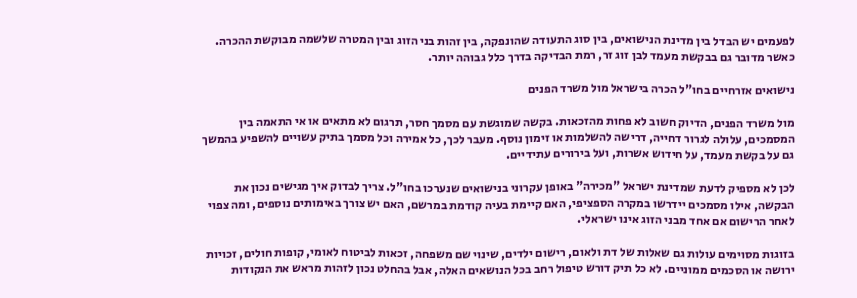לפעמים יש הבדל בין מדינת הנישואים, בין סוג התעודה שהונפקה, בין זהות בני הזוג ובין המטרה שלשמה מבוקשת ההכרה. כאשר מדובר גם בבקשת מעמד לבן זוג זר, רמת הבדיקה בדרך כלל גבוהה יותר.

נישואים אזרחיים בחו"ל הכרה בישראל מול משרד הפנים

מול משרד הפנים, הדיוק חשוב לא פחות מהזכאות. בקשה שמוגשת עם מסמך חסר, תרגום לא מתאים או אי התאמה בין המסמכים, עלולה לגרור דחייה, דרישה להשלמות או זימון נוסף. מעבר לכך, כל אמירה וכל מסמך בתיק עשויים להשפיע בהמשך גם על בקשת מעמד, על חידוש אשרות, ועל בירורים עתידיים.

לכן לא מספיק לדעת שמדינת ישראל "מכירה" באופן עקרוני בנישואים שנערכו בחו"ל. צריך לבדוק איך מגישים נכון את הבקשה, אילו מסמכים יידרשו במקרה הספציפי, האם קיימת בעיה קודמת במרשם, האם יש צורך באימותים נוספים, ומה צפוי לאחר הרישום אם אחד מבני הזוג אינו ישראלי.

בזוגות מסוימים עולות גם שאלות של דת ולאום, רישום ילדים, שינוי שם משפחה, זכאות לביטוח לאומי, קופות חולים, זכויות ירושה או הסכמים ממוניים. לא כל תיק דורש טיפול רחב בכל הנושאים האלה, אבל בהחלט נכון לזהות מראש את הנקודות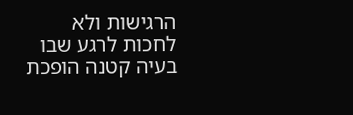הרגישות ולא לחכות לרגע שבו בעיה קטנה הופכת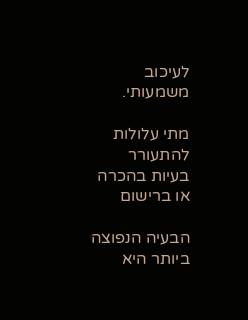לעיכוב משמעותי.

מתי עלולות להתעורר בעיות בהכרה או ברישום

הבעיה הנפוצה ביותר היא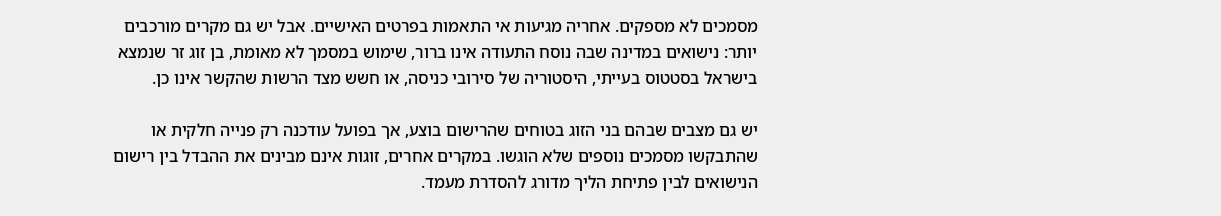מסמכים לא מספקים. אחריה מגיעות אי התאמות בפרטים האישיים. אבל יש גם מקרים מורכבים יותר: נישואים במדינה שבה נוסח התעודה אינו ברור, שימוש במסמך לא מאומת, בן זוג זר שנמצא בישראל בסטטוס בעייתי, היסטוריה של סירובי כניסה, או חשש מצד הרשות שהקשר אינו כן.

יש גם מצבים שבהם בני הזוג בטוחים שהרישום בוצע, אך בפועל עודכנה רק פנייה חלקית או שהתבקשו מסמכים נוספים שלא הוגשו. במקרים אחרים, זוגות אינם מבינים את ההבדל בין רישום הנישואים לבין פתיחת הליך מדורג להסדרת מעמד.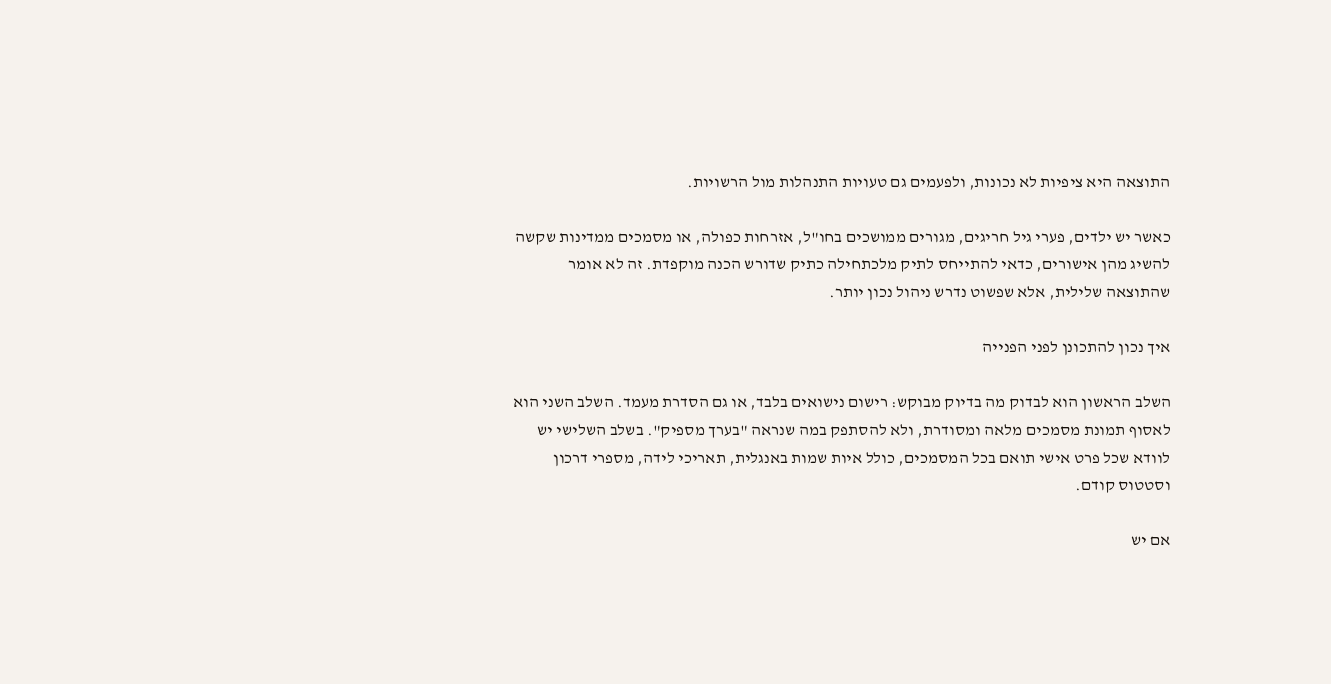התוצאה היא ציפיות לא נכונות, ולפעמים גם טעויות התנהלות מול הרשויות.

כאשר יש ילדים, פערי גיל חריגים, מגורים ממושכים בחו"ל, אזרחות כפולה, או מסמכים ממדינות שקשה להשיג מהן אישורים, כדאי להתייחס לתיק מלכתחילה כתיק שדורש הכנה מוקפדת. זה לא אומר שהתוצאה שלילית, אלא שפשוט נדרש ניהול נכון יותר.

איך נכון להתכונן לפני הפנייה

השלב הראשון הוא לבדוק מה בדיוק מבוקש: רישום נישואים בלבד, או גם הסדרת מעמד. השלב השני הוא לאסוף תמונת מסמכים מלאה ומסודרת, ולא להסתפק במה שנראה "בערך מספיק". בשלב השלישי יש לוודא שכל פרט אישי תואם בכל המסמכים, כולל איות שמות באנגלית, תאריכי לידה, מספרי דרכון וסטטוס קודם.

אם יש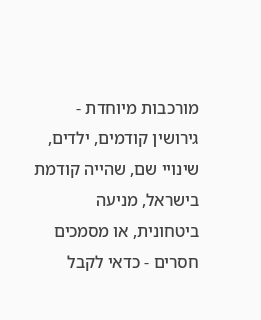מורכבות מיוחדת - גירושין קודמים, ילדים, שינויי שם, שהייה קודמת בישראל, מניעה ביטחונית, או מסמכים חסרים - כדאי לקבל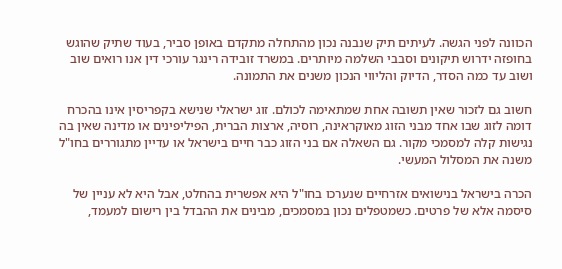הכוונה לפני הגשה. לעיתים תיק שנבנה נכון מהתחלה מתקדם באופן סביר, בעוד שתיק שהוגש בחופזה ידרוש תיקונים וסבבי השלמה מיותרים. במשרד זובידה רינגר עורכי דין אנו רואים שוב ושוב עד כמה הסדר, הדיוק והליווי הנכון משנים את התמונה.

חשוב גם לזכור שאין תשובה אחת שמתאימה לכולם. זוג ישראלי שנישא בקפריסין אינו בהכרח דומה לזוג שבו אחד מבני הזוג מאוקראינה, רוסיה, ארצות הברית, הפיליפינים או מדינה שאין בה נגישות קלה למסמכי מקור. גם השאלה אם בני הזוג כבר חיים בישראל או עדיין מתגוררים בחו"ל משנה את המסלול המעשי.

הכרה בישראל בנישואים אזרחיים שנערכו בחו"ל היא אפשרית בהחלט, אבל היא לא עניין של סיסמה אלא של פרטים. כשמטפלים נכון במסמכים, מבינים את ההבדל בין רישום למעמד,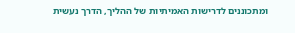ומתכוננים לדרישות האמיתיות של ההליך, הדרך נעשית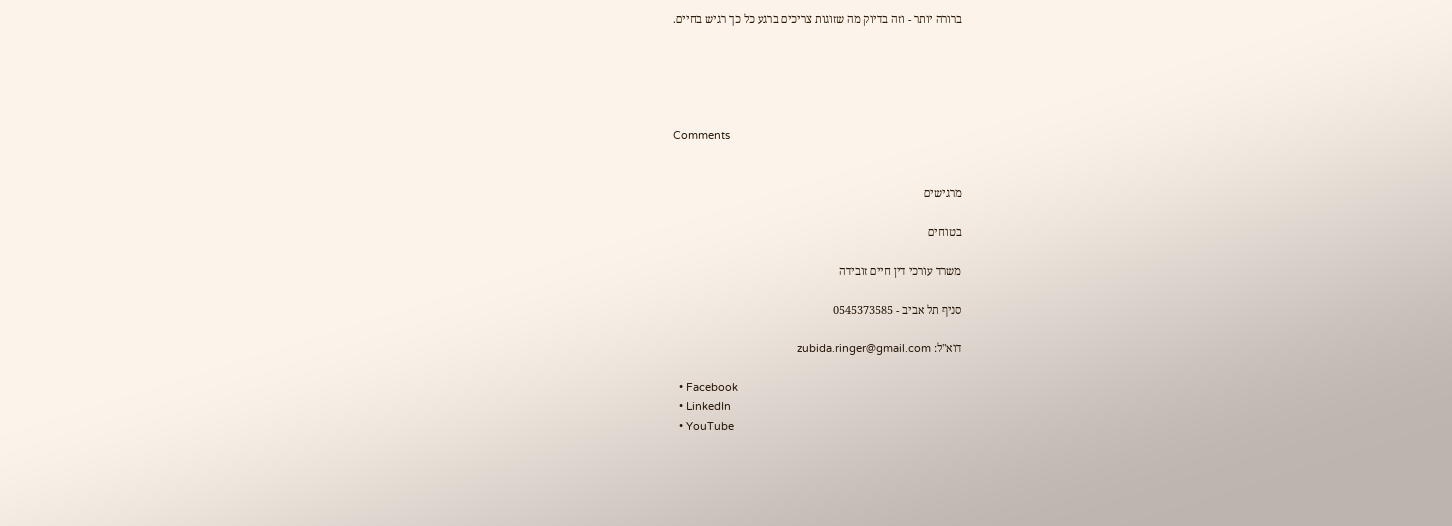ברורה יותר - וזה בדיוק מה שזוגות צריכים ברגע כל כך רגיש בחיים.





Comments


מרגישים

בטוחים

משרד עורכי דין חיים זובידה

סניף תל אביב - 0545373585

דוא"ל: zubida.ringer@gmail.com

  • Facebook
  • LinkedIn
  • YouTube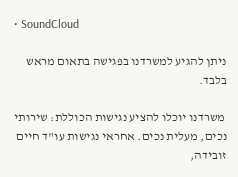• SoundCloud

ניתן להגיע למשרדנו בפגישה בתאום מראש בלבד.

 משרדנו יוכלו להציע נגישות הכוללת: שירותי נכים, מעלית נכים. אחראי נגישות עו"ד חיים זובידה,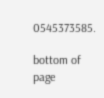0545373585.

bottom of page